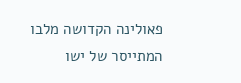פאולינה הקדושה מלבו המתייסר של ישו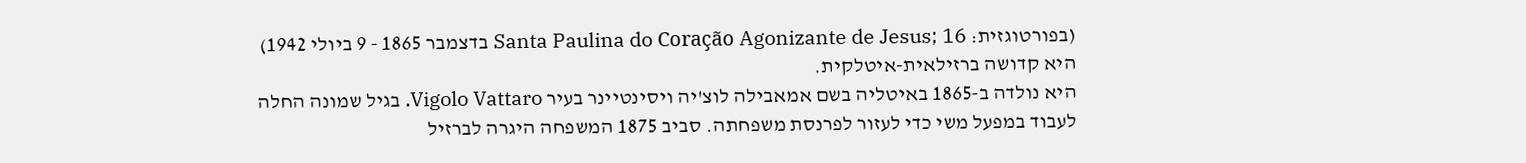(בפורטוגזית: Santa Paulina do Coração Agonizante de Jesus; 16 בדצמבר 1865 - 9 ביולי 1942) היא קדושה ברזילאית-איטלקית.
היא נולדה ב-1865 באיטליה בשם אמאבילה לוצ'יה ויסינטיינר בעיר Vigolo Vattaro. בגיל שמונה החלה לעבוד במפעל משי כדי לעזור לפרנסת משפחתה. סביב 1875 המשפחה היגרה לברזיל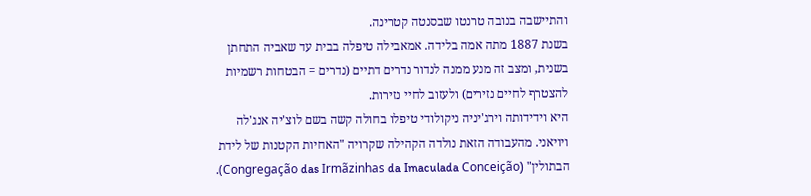והתיישבה בנובה טרנטו שבסנטה קטרינה.
בשנת 1887 מתה אמה בלידה. אמאבילה טיפלה בבית עד שאביה התחתן בשנית, ומצב זה מנע ממנה לנדור נדרים דתיים (נדרים = הבטחות רשמיות להצטרף לחיים נזירים) ולעזוב לחיי נזירות.
היא וידידותה וירג'יניה ניקולודי טיפלו בחולה קשה בשם לוצ'יה אנג'לה ויויאני. מהעבודה הזאת נולדה הקהילה שקרויה "האחיות הקטנות של לידת הבתולין" (Congregação das Irmãzinhas da Imaculada Conceição).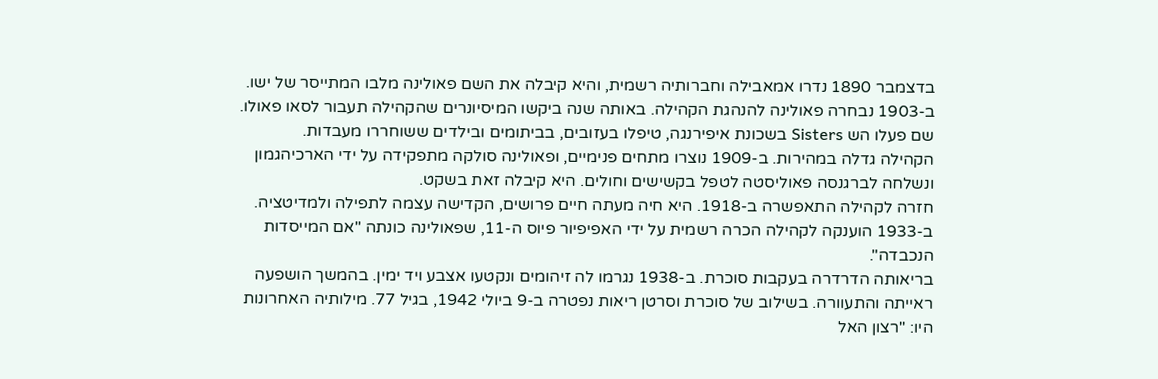בדצמבר 1890 נדרו אמאבילה וחברותיה רשמית, והיא קיבלה את השם פאולינה מלבו המתייסר של ישו.
ב-1903 נבחרה פאולינה להנהגת הקהילה. באותה שנה ביקשו המיסיונרים שהקהילה תעבור לסאו פאולו. שם פעלו הש Sisters בשכונת איפירנגה, טיפלו בעזובים, בביתומים ובילדים ששוחררו מעבדות.
הקהילה גדלה במהירות. ב-1909 נוצרו מתחים פנימיים, ופאולינה סולקה מתפקידה על ידי הארכיהגמון ונשלחה לברגנסה פאוליסטה לטפל בקשישים וחולים. היא קיבלה זאת בשקט.
חזרה לקהילה התאפשרה ב-1918. היא חיה מעתה חיים פרושים, הקדישה עצמה לתפילה ולמדיטציה. ב-1933 הוענקה לקהילה הכרה רשמית על ידי האפיפיור פיוס ה-11, שפאולינה כונתה "אם המייסדות הנכבדה".
בריאותה הדרדרה בעקבות סוכרת. ב-1938 נגרמו לה זיהומים ונקטעו אצבע ויד ימין. בהמשך הושפעה ראייתה והתעוורה. בשילוב של סוכרת וסרטן ריאות נפטרה ב-9 ביולי 1942, בגיל 77. מילותיה האחרונות היו: "רצון האל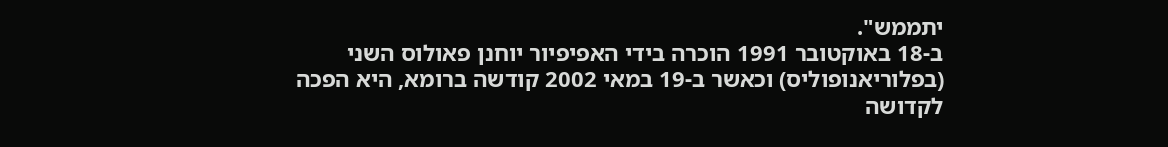יתממש".
ב-18 באוקטובר 1991 הוכרה בידי האפיפיור יוחנן פאולוס השני (בפלוריאנופוליס) וכאשר ב-19 במאי 2002 קודשה ברומא, היא הפכה לקדושה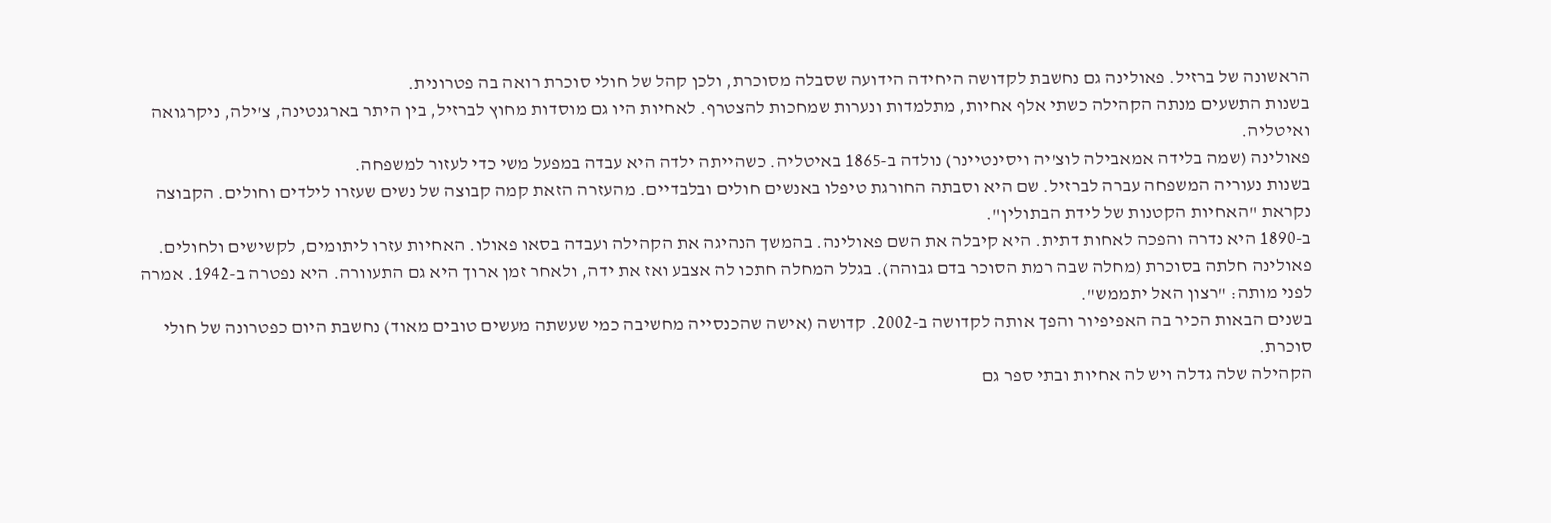הראשונה של ברזיל. פאולינה גם נחשבת לקדושה היחידה הידועה שסבלה מסוכרת, ולכן קהל של חולי סוכרת רואה בה פטרונית.
בשנות התשעים מנתה הקהילה כשתי אלף אחיות, מתלמדות ונערות שמחכות להצטרף. לאחיות היו גם מוסדות מחוץ לברזיל, בין היתר בארגנטינה, צ'ילה, ניקרגואה ואיטליה.
פאולינה (שמה בלידה אמאבילה לוצ'יה ויסינטיינר) נולדה ב-1865 באיטליה. כשהייתה ילדה היא עבדה במפעל משי כדי לעזור למשפחה.
בשנות נעוריה המשפחה עברה לברזיל. שם היא וסבתה החורגת טיפלו באנשים חולים ובלבדיים. מהעזרה הזאת קמה קבוצה של נשים שעזרו לילדים וחולים. הקבוצה נקראת "האחיות הקטנות של לידת הבתולין".
ב-1890 היא נדרה והפכה לאחות דתית. היא קיבלה את השם פאולינה. בהמשך הנהיגה את הקהילה ועבדה בסאו פאולו. האחיות עזרו ליתומים, לקשישים ולחולים.
פאולינה חלתה בסוכרת (מחלה שבה רמת הסוכר בדם גבוהה). בגלל המחלה חתכו לה אצבע ואז את ידה, ולאחר זמן ארוך היא גם התעוורה. היא נפטרה ב-1942. אמרה לפני מותה: "רצון האל יתממש".
בשנים הבאות הכיר בה האפיפיור והפך אותה לקדושה ב-2002. קדושה (אישה שהכנסייה מחשיבה כמי שעשתה מעשים טובים מאוד) נחשבת היום כפטרונה של חולי סוכרת.
הקהילה שלה גדלה ויש לה אחיות ובתי ספר גם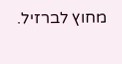מחוץ לברזיל.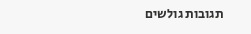תגובות גולשים